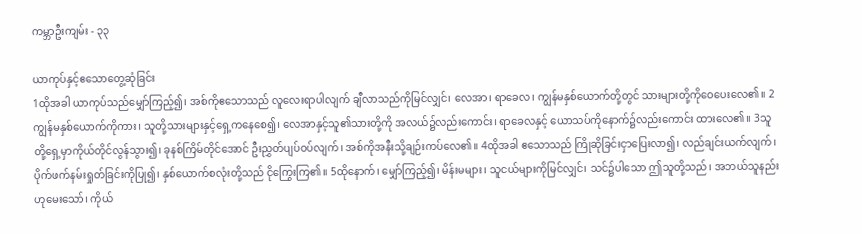ကမ္ဘာဦးကျမ်း - ၃၃

ယာကုပ်နှင့်ဧသောတွေ့ဆုံခြင်း
1ထိုအခါ ယာကုပ်သည်မျှော်ကြည့်၍၊ အစ်ကိုဧသောသည် လူလေးရာပါလျက် ချီလာသည်ကိုမြင်လျှင်၊ လေအာ၊ ရာခေလ၊ ကျွန်မနှစ်ယောက်တို့တွင် သားများတို့ကိုဝေပေးလေ၏။ 2ကျွန်မနှစ်ယောက်ကိုကား၊ သူတို့သားများနှင့်ရှေ့ကနေစေ၍၊ လေအာနှင့်သူ၏သားတို့ကို အလယ်၌လည်းကောင်း၊ ရာခေလနှင့် ယောသပ်ကိုနောက်၌လည်းကောင်း ထားလေ၏။ 3သူတို့ရှေ့မှာကိုယ်တိုင်လွန်သွား၍၊ ခုနစ်ကြိမ်တိုင်အောင် ဦးညွှတ်ပျပ်ဝပ်လျက်၊ အစ်ကိုအနီးသို့ချဉ်းကပ်လေ၏။ 4ထိုအခါ ဧသောသည် ကြိုဆိုခြင်းငှာပြေးလာ၍၊ လည်ချင်းယက်လျက်၊ ပိုက်ဖက်နမ်းရှုတ်ခြင်းကိုပြု၍၊ နှစ်ယောက်စလုံးတို့သည် ငိုကြွေးကြ၏။ 5ထိုနောက်၊ မျှော်ကြည့်၍၊ မိန်းမများ၊ သူငယ်များကိုမြင်လျှင်၊ သင်၌ပါသော ဤသူတို့သည်၊ အဘယ်သူနည်းဟုမေးသော်၊ ကိုယ်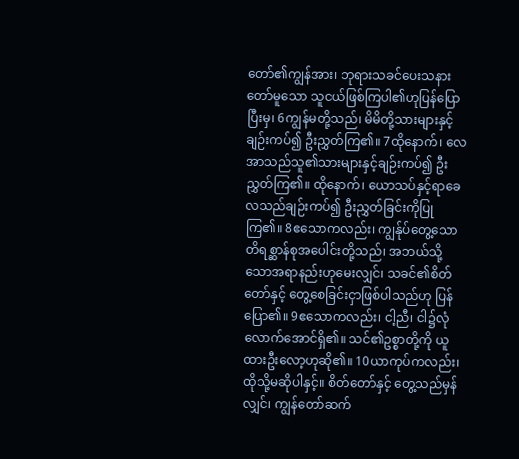တော်၏ကျွန်အား၊ ဘုရားသခင်ပေးသနားတော်မူသော သူငယ်ဖြစ်ကြပါ၏ဟုပြန်ပြောပြီးမှ၊ 6ကျွန်မတို့သည်၊ မိမိတို့သားများနှင့်ချဉ်းကပ်၍ ဦးညွှတ်ကြ၏။ 7ထိုနောက်၊ လေအာသည်သူ၏သားများနှင့်ချဉ်းကပ်၍ ဦးညွှတ်ကြ၏။ ထိုနောက်၊ ယောသပ်နှင့်ရာခေလသည်ချဉ်းကပ်၍ ဦးညွှတ်ခြင်းကိုပြုကြ၏။ 8ဧသောကလည်း၊ ကျွန်ုပ်တွေ့သော တိရစ္ဆာန်စုအပေါင်းတို့သည်၊ အဘယ်သို့သောအရာနည်းဟုမေးလျှင်၊ သခင်၏စိတ်တော်နှင့် တွေ့စေခြင်းငှာဖြစ်ပါသည်ဟု ပြန်ပြော၏။ 9ဧသောကလည်း၊ ငါ့ညီ၊ ငါ၌လုံလောက်အောင်ရှိ၏။ သင်၏ဥစ္စာတို့ကို ယူထားဦးလော့ဟုဆို၏။ 10ယာကုပ်ကလည်း၊ ထိုသို့မဆိုပါနှင့်။ စိတ်တော်နှင့် တွေ့သည်မှန်လျှင်၊ ကျွန်တော်ဆက်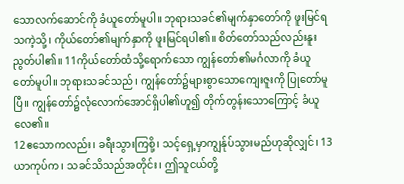သောလက်ဆောင်ကို ခံယူတော်မူပါ။ ဘုရားသခင်၏မျက်နှာတော်ကို ဖူးမြင်ရသကဲ့သို့၊ ကိုယ်တော်၏မျက်နှာကို ဖူးမြင်ရပါ၏။ စိတ်တော်သည်လည်းနူးညွတ်ပါ၏။ 11ကိုယ်တော်ထံသို့ရောက်သော ကျွန်တော်၏မင်္ဂလာကို ခံယူတော်မူပါ။ ဘုရားသခင်သည်၊ ကျွန်တော်၌များစွာသောကျေးဇူးကို ပြုတော်မူပြီ။ ကျွန်တော်၌လုံလောက်အောင်ရှိပါ၏ဟူ၍ တိုက်တွန်းသောကြောင့် ခံယူလေ၏။
12ဧသောကလည်း၊ ခရီးသွားကြစို့၊ သင့်ရှေ့မှာကျွန်ုပ်သွားမည်ဟုဆိုလျှင်၊ 13ယာကုပ်က၊ သခင်သိသည်အတိုင်း၊ ဤသူငယ်တို့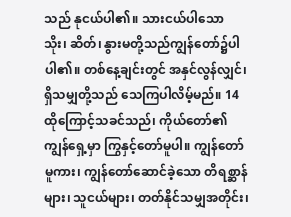သည် နုငယ်ပါ၏။ သားငယ်ပါသော သိုး၊ ဆိတ်၊ နွားမတို့သည်ကျွန်တော်၌ပါပါ၏။ တစ်နေ့ချင်းတွင် အနှင်လွန်လျှင်၊ ရှိသမျှတို့သည် သေကြပါလိမ့်မည်။ 14ထိုကြောင့်သခင်သည်၊ ကိုယ်တော်၏ကျွန်ရှေ့မှာ ကြွနှင့်တော်မူပါ။ ကျွန်တော်မူကား၊ ကျွန်တော်ဆောင်ခဲ့သော တိရစ္ဆာန်များ၊ သူငယ်များ၊ တတ်နိုင်သမျှအတိုင်း၊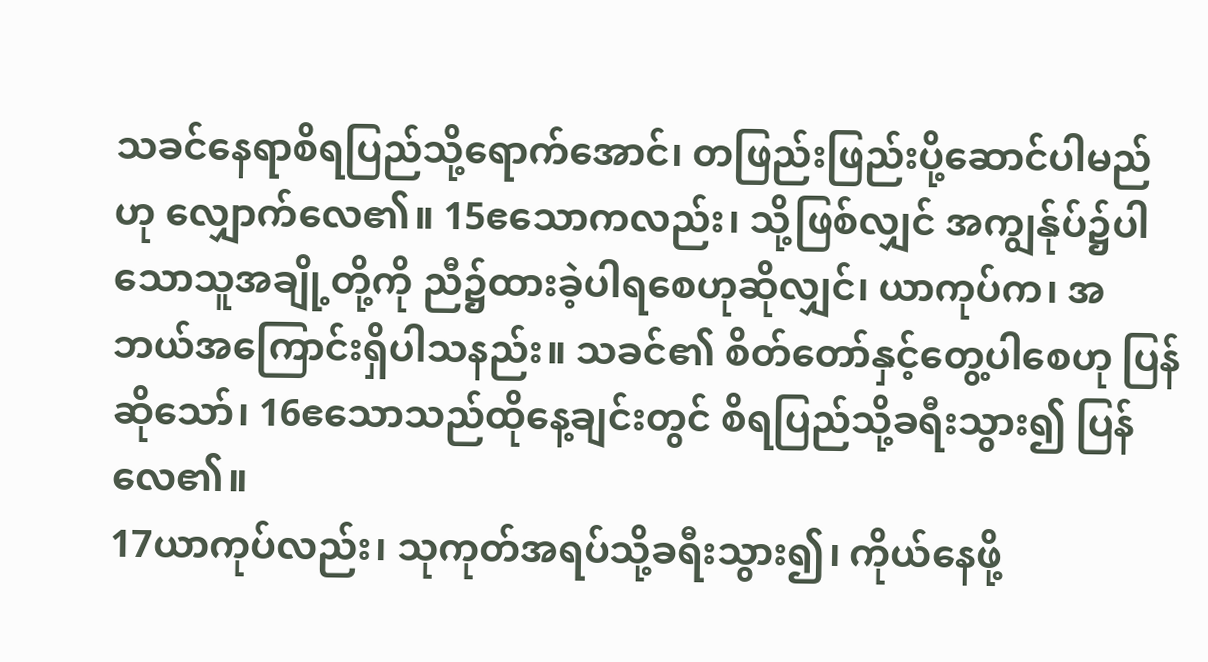သခင်နေရာစိရပြည်သို့ရောက်အောင်၊ တဖြည်းဖြည်းပို့ဆောင်ပါမည်ဟု လျှောက်လေ၏။ 15ဧသောကလည်း၊ သို့ဖြစ်လျှင် အကျွန်ုပ်၌ပါသောသူအချို့တို့ကို ညီ၌ထားခဲ့ပါရစေဟုဆိုလျှင်၊ ယာကုပ်က၊ အဘယ်အကြောင်းရှိပါသနည်း။ သခင်၏ စိတ်တော်နှင့်တွေ့ပါစေဟု ပြန်ဆိုသော်၊ 16ဧသောသည်ထိုနေ့ချင်းတွင် စိရပြည်သို့ခရီးသွား၍ ပြန်လေ၏။
17ယာကုပ်လည်း၊ သုကုတ်အရပ်သို့ခရီးသွား၍၊ ကိုယ်နေဖို့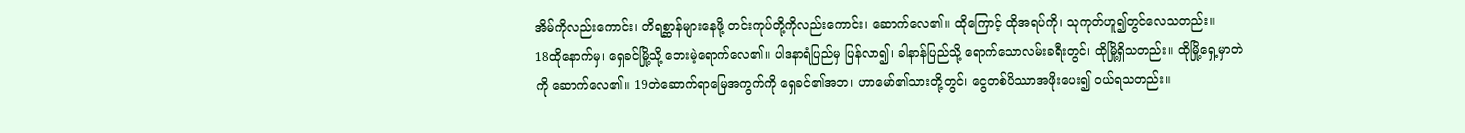အိမ်ကိုလည်းကောင်း၊ တိရစ္ဆာန်များနေဖို့ တင်းကုပ်တို့ကိုလည်းကောင်း၊ ဆောက်လေ၏။ ထိုကြောင့် ထိုအရပ်ကို၊ သုကုတ်ဟူ၍တွင်လေသတည်း။
18ထိုနောက်မှ၊ ရှေခင်မြို့သို့ ဘေးမဲ့ရောက်လေ၏။ ပါဒနာရံပြည်မှ ပြန်လာ၍၊ ခါနာန်ပြည်သို့ ရောက်သောလမ်းခရီးတွင်၊ ထိုမြို့ရှိသတည်း။ ထိုမြို့ရှေ့မှာတဲကို ဆောက်လေ၏။ 19တဲဆောက်ရာမြေအကွက်ကို ရှေခင်၏အဘ၊ ဟာမော်၏သားတို့တွင်၊ ငွေတစ်ပိဿာအဖိုးပေး၍ ဝယ်ရသတည်း။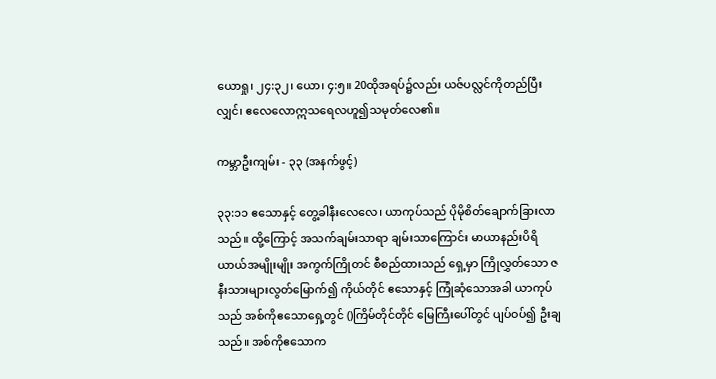ယောရှု၊ ၂၄:၃၂၊ ယော၊ ၄:၅။ 20ထိုအရပ်၌လည်း ယဇ်ပလ္လင်ကိုတည်ပြီးလျှင်၊ ဧလေလောဣသရေလဟူ၍သမုတ်လေ၏။

ကမ္ဘာဦးကျမ်း - ၃၃ (အနက်ဖွင့်)

၃၃:၁၁ ဧသောနှင့် တွေ့ခါနီးလေလေ၊ ယာကုပ်သည် ပိုမိုစိတ်ချောက်ခြားလာသည်။ ထို့ကြောင့် အသက်ချမ်းသာရာ ချမ်းသာကြောင်း မာယာနည်းပိရိယာယ်အမျိုးမျိုး အကွက်ကြိုတင် စီစည်ထားသည် ရှေ့မှာ ကြိုလွှတ်သော ဇနီးသားများလွတ်မြောက်၍ ကိုယ်တိုင် ဧသောနှင့် ကြုံဆုံသောအခါ ယာကုပ်သည် အစ်ကိုဧသောရှေ့တွင် ()ကြိမ်တိုင်တိုင် မြေကြီးပေါ်တွင် ပျပ်ဝပ်၍ ဦးချသည်။ အစ်ကိုဧသောက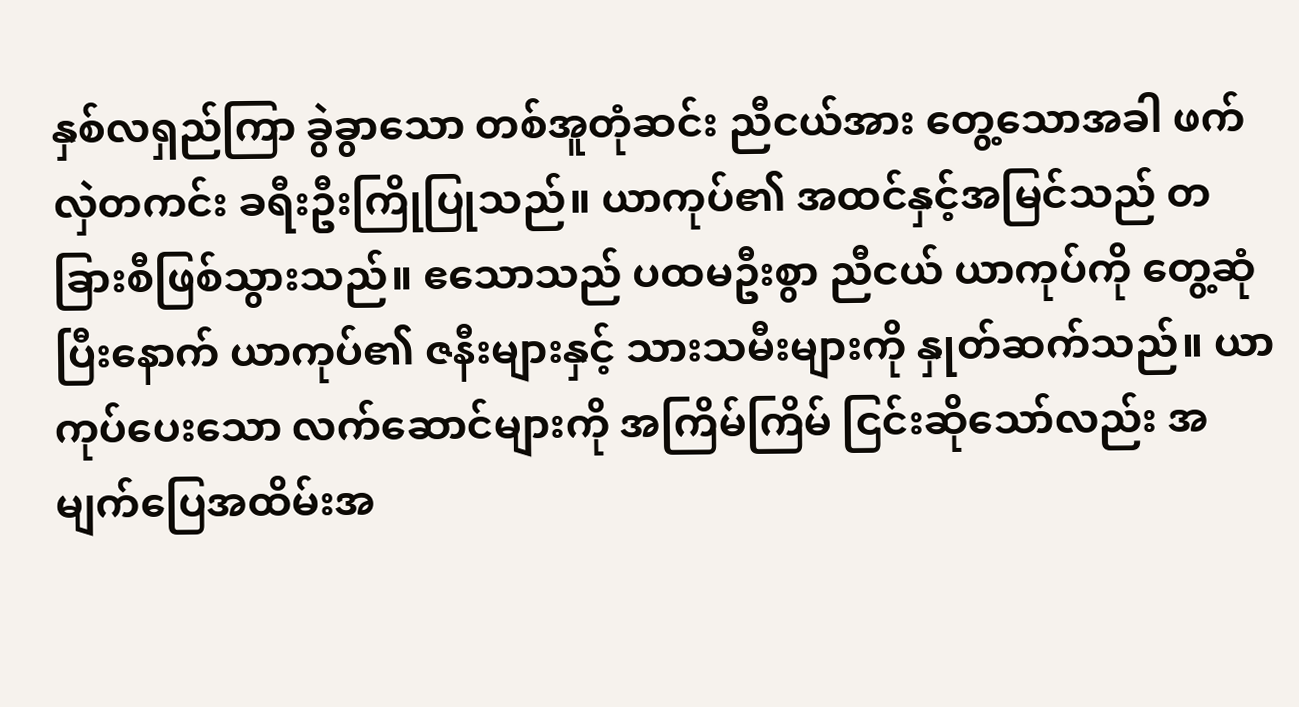နှစ်လရှည်ကြာ ခွဲခွာသော တစ်အူတုံဆင်း ညီငယ်အား တွေ့သောအခါ ဖက်လှဲတကင်း ခရီးဦးကြိုပြုသည်။ ယာကုပ်၏ အထင်နှင့်အမြင်သည် တခြားစီဖြစ်သွားသည်။ ဧသောသည် ပထမဦးစွာ ညီငယ် ယာကုပ်ကို တွေ့ဆုံပြီးနောက် ယာကုပ်၏ ဇနီးများနှင့် သားသမီးများကို နှုတ်ဆက်သည်။ ယာကုပ်ပေးသော လက်ဆောင်များကို အကြိမ်ကြိမ် ငြင်းဆိုသော်လည်း အမျက်ပြေအထိမ်းအ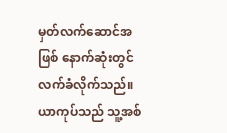မှတ်လက်ဆောင်အဖြစ် နောက်ဆုံးတွင် လက်ခံလိုက်သည်။ ယာကုပ်သည် သူ့အစ်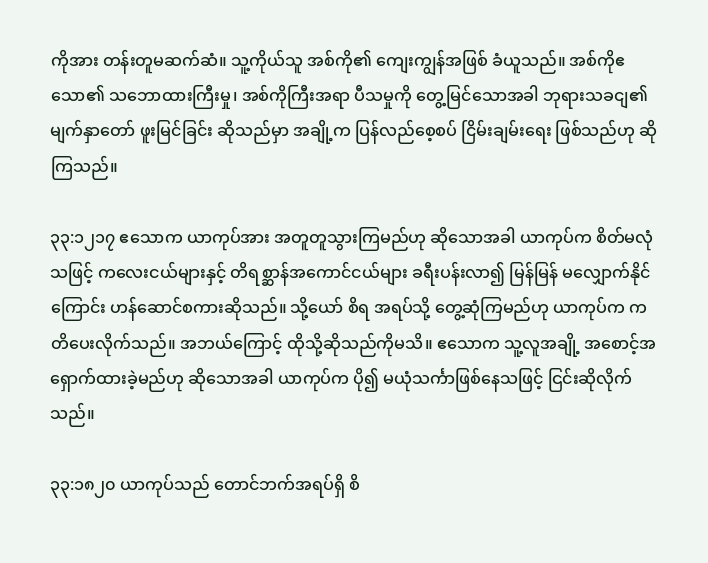ကိုအား တန်းတူမဆက်ဆံ။ သူ့ကိုယ်သူ အစ်ကို၏ ကျေးကျွန်အဖြစ် ခံယူသည်။ အစ်ကိုဧသော၏ သဘောထားကြီးမှု၊ အစ်ကိုကြီးအရာ ပီသမှုကို တွေ့မြင်သောအခါ ဘုရားသခငျ၏ မျက်နှာတော် ဖူးမြင်ခြင်း ဆိုသည်မှာ အချို့က ပြန်လည်စေ့စပ် ငြိမ်းချမ်းရေး ဖြစ်သည်ဟု ဆိုကြသည်။

၃၃:၁၂၁၇ ဧသောက ယာကုပ်အား အတူတူသွားကြမည်ဟု ဆိုသောအခါ ယာကုပ်က စိတ်မလုံသဖြင့် ကလေးငယ်များနှင့် တိရစ္ဆာန်အကောင်ငယ်များ ခရီးပန်းလာ၍ မြန်မြန် မလျှောက်နိုင်ကြောင်း ဟန်ဆောင်စကားဆိုသည်။ သို့ယော် စိရ အရပ်သို့ တွေ့ဆုံကြမည်ဟု ယာကုပ်က ကတိပေးလိုက်သည်။ အဘယ်ကြောင့် ထိုသို့ဆိုသည်ကိုမသိ။ ဧသောက သူ့လူအချို့ အစောင့်အရှောက်ထားခဲ့မည်ဟု ဆိုသောအခါ ယာကုပ်က ပို၍ မယုံသင်္ကာဖြစ်နေသဖြင့် ငြင်းဆိုလိုက်သည်။

၃၃:၁၈၂၀ ယာကုပ်သည် တောင်ဘက်အရပ်ရှိ စိ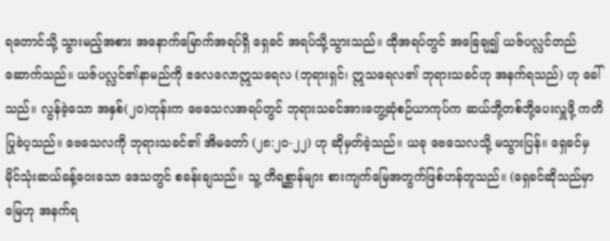ရတောင်သို့ သွားမည့်အစား အနောက်မြောက်အရပ်ရှိ ရှေခင် အရပ်သို့သွားသည်။ ထိုအရပ်တွင် အခြေချ၍ ယဇ်ပလ္လင်တည်ဆောက်သည်။ ယဇ်ပလ္လင်၏နာမည်ကို ဧလေလောဣသရေလ (ဘုရားရှင်၊ ဣသရေလ၏ ဘုရားသခင်ဟု အနက်ရသည်) ဟု ခေါ်သည်။ လွန်ခဲ့သော အနှစ်(၂၀)တုန်းက ဗေသေလအရပ်တွင် ဘုရားသခင်အားတွေ့ဆုံစဉ်ယာကုပ်က ဆယ်ဘို့တစ်ဘို့ပေးလှူဖို့ ကတိပြုခဲပ့သည်။ ဗေသေလကို ဘုရားသခင်၏ အိမတော် (၂၈:၂၀-၂၂) ဟု ဆိုမှတ်ခဲ့သည်။ ယခု ဗေသေလသို့ မသွားပြန်။ ရှေခင်မှ မိုင်သုံးဆယ်ခန့်ဝေးသော ဒေသတွင် စခန်းချသည်။ သူ့ တိရစ္ဆာန်များ စားကျက်မြေအတွက်ဖြစ်ဟန်တူသည်။ (ရှေခင်ဆိုသည်မှာ မြေဟု အနက်ရ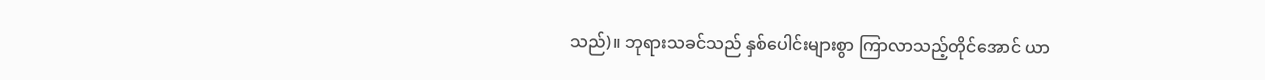သည်)။ ဘုရားသခင်သည် နှစ်ပေါင်းများစွာ ကြာလာသည့်တိုင်အောင် ယာ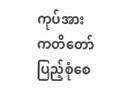ကုပ်အား ကတိတော်ပြည့်စုံစေ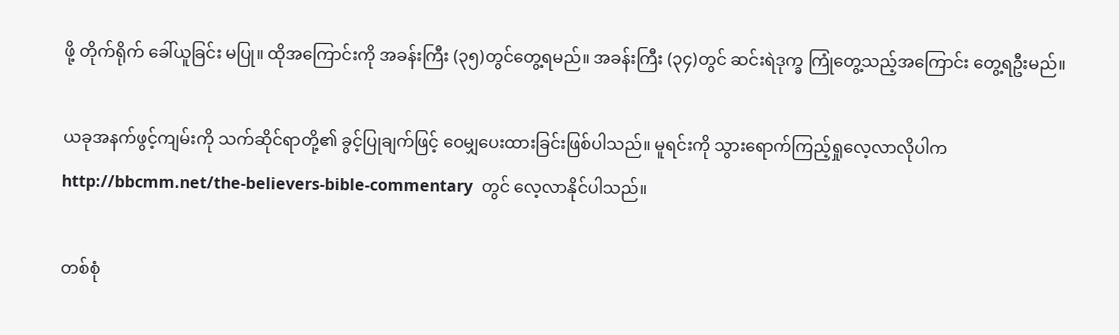ဖို့ တိုက်ရိုက် ခေါ်ယူခြင်း မပြု။ ထိုအကြောင်းကို အခန်းကြီး (၃၅)တွင်တွေ့ရမည်။ အခန်းကြီး (၃၄)တွင် ဆင်းရဲဒုက္ခ ကြုံတွေ့သည့်အကြောင်း တွေ့ရဦးမည်။

ယခုအနက်ဖွင့်ကျမ်းကို သက်ဆိုင်ရာတို့၏ ခွင့်ပြုချက်ဖြင့် ဝေမျှပေးထားခြင်းဖြစ်ပါသည်။ မူရင်းကို သွားရောက်ကြည့်ရှုလေ့လာလိုပါက  http://bbcmm.net/the-believers-bible-commentary  တွင် လေ့လာနိုင်ပါသည်။

တစ်စုံ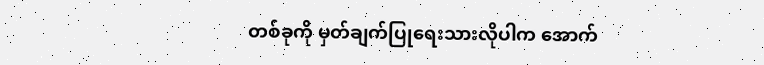တစ်ခုကို မှတ်ချက်ပြုရေးသားလိုပါက အောက်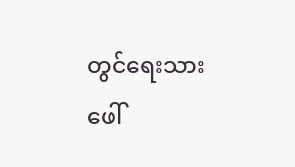တွင်ရေးသားဖေါ်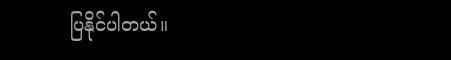ပြနိုင်ပါတယ်။